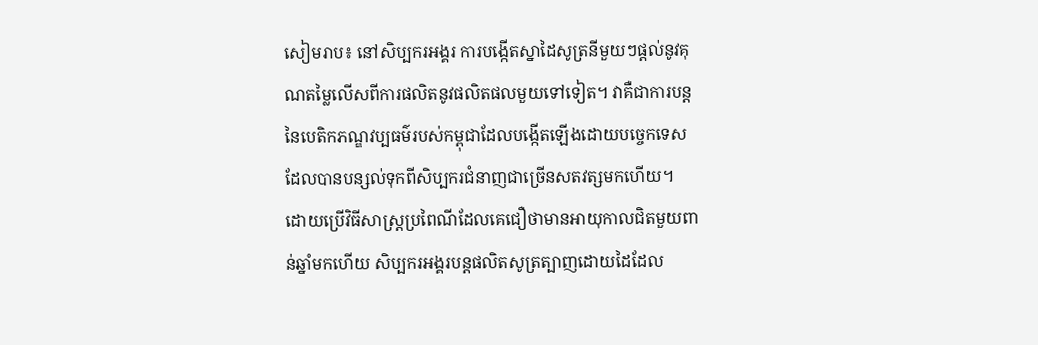សៀមរាប៖ នៅសិប្បករអង្គរ ការបង្កើតស្នាដៃសូត្រនីមួយៗផ្ដល់នូវគុណតម្លៃលើសពីការផលិតនូវផលិតផលមួយទៅទៀត។ វាគឺជាការបន្តនៃបេតិកភណ្ឌវប្បធម៌របស់កម្ពុជាដែលបង្កើតឡើងដោយបច្ចេកទេសដែលបានបន្សល់ទុកពីសិប្បករជំនាញជាច្រើនសតវត្សមកហើយ។
ដោយប្រើវិធីសាស្រ្តប្រពៃណីដែលគេជឿថាមានអាយុកាលជិតមួយពាន់ឆ្នាំមកហើយ សិប្បករអង្គរបន្តផលិតសូត្រត្បាញដោយដៃដែល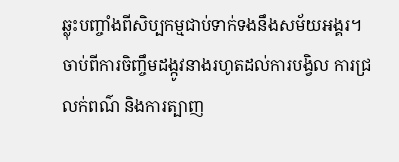ឆ្លុះបញ្ចាំងពីសិប្បកម្មជាប់ទាក់ទងនឹងសម័យអង្គរ។
ចាប់ពីការចិញ្ចឹមដង្កូវនាងរហូតដល់ការបង្វិល ការជ្រលក់ពណ៌ និងការត្បាញ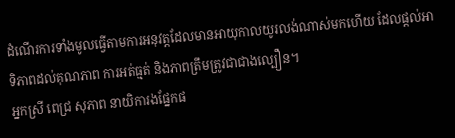ដំណើរការទាំងមូលធ្វើតាមការអនុវត្តដែលមានអាយុកាលយូរលង់ណាស់មកហើយ ដែលផ្តល់អាទិភាពដល់គុណភាព ការអត់ធ្មត់ និងភាពត្រឹមត្រូវជាជាងល្បឿន។
អ្នកស្រី ពេជ្រ សុភាព នាយិការងផ្នែកផ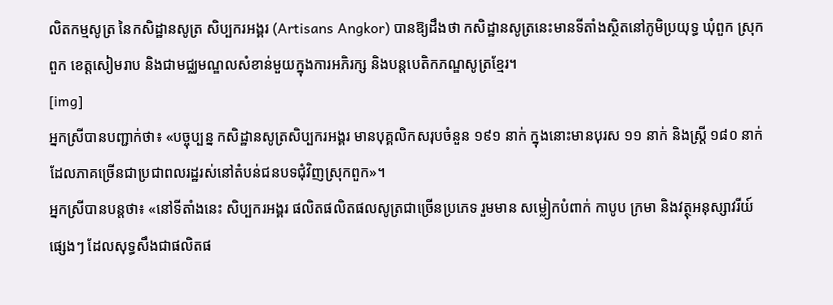លិតកម្មសូត្រ នៃកសិដ្ឋានសូត្រ សិប្បករអង្គរ (Artisans Angkor) បានឱ្យដឹងថា កសិដ្ឋានសូត្រនេះមានទីតាំងស្ថិតនៅភូមិប្រយុទ្ធ ឃុំពួក ស្រុកពួក ខេត្តសៀមរាប និងជាមជ្ឈមណ្ឌលសំខាន់មួយក្នុងការអភិរក្ស និងបន្តបេតិកភណ្ឌសូត្រខ្មែរ។
[img]
អ្នកស្រីបានបញ្ជាក់ថា៖ «បច្ចុប្បន្ន កសិដ្ឋានសូត្រសិប្បករអង្គរ មានបុគ្គលិកសរុបចំនួន ១៩១ នាក់ ក្នុងនោះមានបុរស ១១ នាក់ និងស្ត្រី ១៨០ នាក់ ដែលភាគច្រើនជាប្រជាពលរដ្ឋរស់នៅតំបន់ជនបទជុំវិញស្រុកពួក»។
អ្នកស្រីបានបន្ដថា៖ «នៅទីតាំងនេះ សិប្បករអង្គរ ផលិតផលិតផលសូត្រជាច្រើនប្រភេទ រួមមាន សម្លៀកបំពាក់ កាបូប ក្រមា និងវត្ថុអនុស្សាវរីយ៍ផ្សេងៗ ដែលសុទ្ធសឹងជាផលិតផ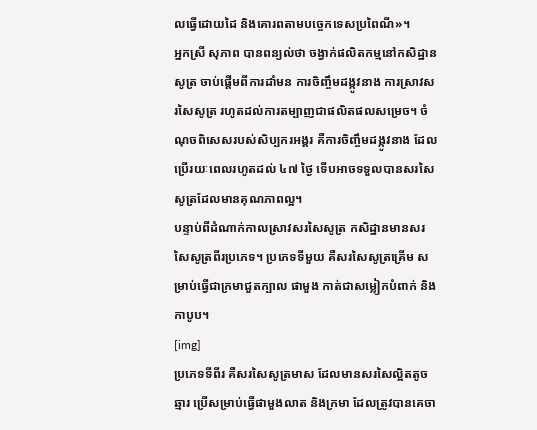លធ្វើដោយដៃ និងគោរពតាមបច្ចេកទេសប្រពៃណី»។
អ្នកស្រី សុភាព បានពន្យល់ថា ចង្វាក់ផលិតកម្មនៅកសិដ្ឋានសូត្រ ចាប់ផ្តើមពីការដាំមន ការចិញ្ចឹមដង្កូវនាង ការស្រាវសរសៃសូត្រ រហូតដល់ការតម្បាញជាផលិតផលសម្រេច។ ចំណុចពិសេសរបស់សិប្បករអង្គរ គឺការចិញ្ចឹមដង្កូវនាង ដែលប្រើរយៈពេលរហូតដល់ ៤៧ ថ្ងៃ ទើបអាចទទួលបានសរសៃសូត្រដែលមានគុណភាពល្អ។
បន្ទាប់ពីដំណាក់កាលស្រាវសរសៃសូត្រ កសិដ្ឋានមានសរសៃសូត្រពីរប្រភេទ។ ប្រភេទទីមួយ គឺសរសៃសូត្រគ្រើម សម្រាប់ធ្វើជាក្រមាជួតក្បាល ផាមួង កាត់ជាសម្លៀកបំពាក់ និងកាបូប។
[img]
ប្រភេទទីពីរ គឺសរសៃសូត្រមាស ដែលមានសរសៃល្អិតតូចឆ្មារ ប្រើសម្រាប់ធ្វើផាមួងលាត និងក្រមា ដែលត្រូវបានគេចា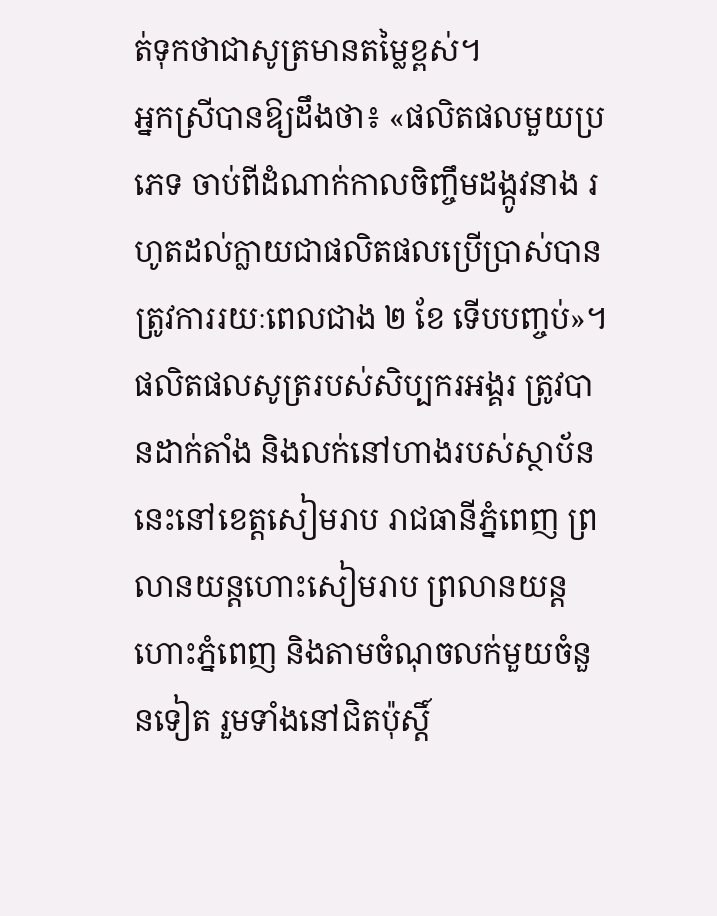ត់ទុកថាជាសូត្រមានតម្លៃខ្ពស់។
អ្នកស្រីបានឱ្យដឹងថា៖ «ផលិតផលមួយប្រភេទ ចាប់ពីដំណាក់កាលចិញ្ចឹមដង្កូវនាង រហូតដល់ក្លាយជាផលិតផលប្រើប្រាស់បាន ត្រូវការរយៈពេលជាង ២ ខែ ទើបបញ្ចប់»។
ផលិតផលសូត្ររបស់សិប្បករអង្គរ ត្រូវបានដាក់តាំង និងលក់នៅហាងរបស់ស្ថាប័ននេះនៅខេត្តសៀមរាប រាជធានីភ្នំពេញ ព្រលានយន្តហោះសៀមរាប ព្រលានយន្តហោះភ្នំពេញ និងតាមចំណុចលក់មួយចំនួនទៀត រួមទាំងនៅជិតប៉ុស្តិ៍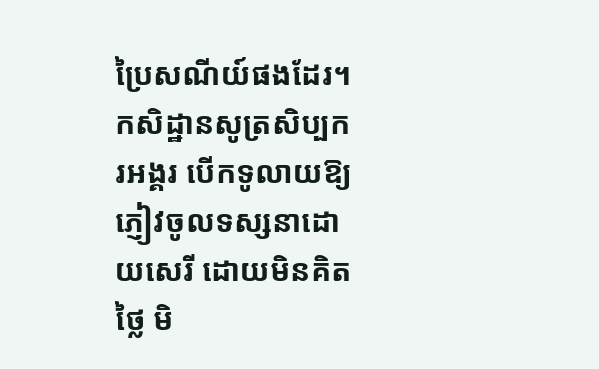ប្រៃសណីយ៍ផងដែរ។
កសិដ្ឋានសូត្រសិប្បករអង្គរ បើកទូលាយឱ្យភ្ញៀវចូលទស្សនាដោយសេរី ដោយមិនគិតថ្លៃ មិ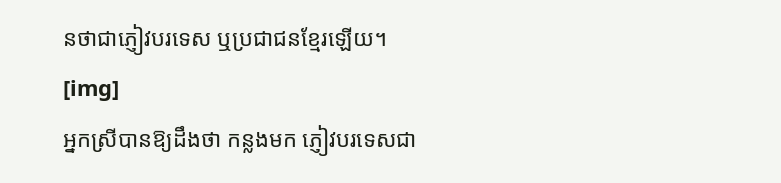នថាជាភ្ញៀវបរទេស ឬប្រជាជនខ្មែរឡើយ។
[img]
អ្នកស្រីបានឱ្យដឹងថា កន្លងមក ភ្ញៀវបរទេសជា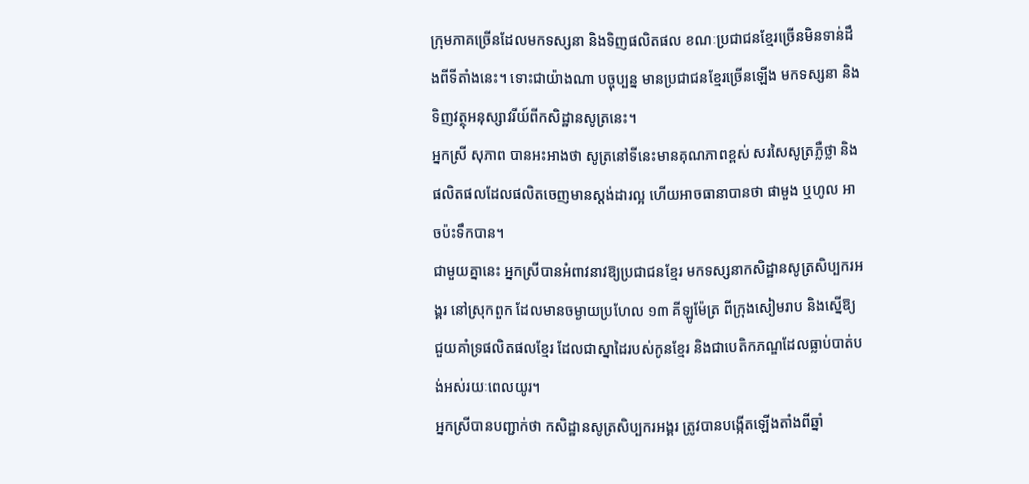ក្រុមភាគច្រើនដែលមកទស្សនា និងទិញផលិតផល ខណៈប្រជាជនខ្មែរច្រើនមិនទាន់ដឹងពីទីតាំងនេះ។ ទោះជាយ៉ាងណា បច្ចុប្បន្ន មានប្រជាជនខ្មែរច្រើនឡើង មកទស្សនា និងទិញវត្ថុអនុស្សាវរីយ៍ពីកសិដ្ឋានសូត្រនេះ។
អ្នកស្រី សុភាព បានអះអាងថា សូត្រនៅទីនេះមានគុណភាពខ្ពស់ សរសៃសូត្រភ្លឺថ្លា និងផលិតផលដែលផលិតចេញមានស្តង់ដារល្អ ហើយអាចធានាបានថា ផាមួង ឬហូល អាចប៉ះទឹកបាន។
ជាមួយគ្នានេះ អ្នកស្រីបានអំពាវនាវឱ្យប្រជាជនខ្មែរ មកទស្សនាកសិដ្ឋានសូត្រសិប្បករអង្គរ នៅស្រុកពួក ដែលមានចម្ងាយប្រហែល ១៣ គីឡូម៉ែត្រ ពីក្រុងសៀមរាប និងស្នើឱ្យជួយគាំទ្រផលិតផលខ្មែរ ដែលជាស្នាដៃរបស់កូនខ្មែរ និងជាបេតិកភណ្ឌដែលធ្លាប់បាត់បង់អស់រយៈពេលយូរ។
អ្នកស្រីបានបញ្ជាក់ថា កសិដ្ឋានសូត្រសិប្បករអង្គរ ត្រូវបានបង្កើតឡើងតាំងពីឆ្នាំ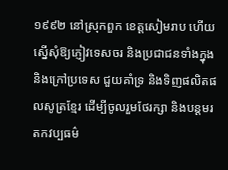១៩៩២ នៅស្រុកពួក ខេត្តសៀមរាប ហើយស្នើសុំឱ្យភ្ញៀវទេសចរ និងប្រជាជនទាំងក្នុង និងក្រៅប្រទេស ជួយគាំទ្រ និងទិញផលិតផលសូត្រខ្មែរ ដើម្បីចូលរួមថែរក្សា និងបន្តមរតកវប្បធម៌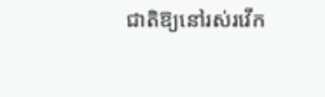ជាតិឱ្យនៅរស់រវើក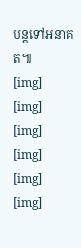បន្តទៅអនាគត៕
[img]
[img]
[img]
[img]
[img]
[img]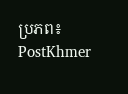ប្រភព៖ PostKhmer